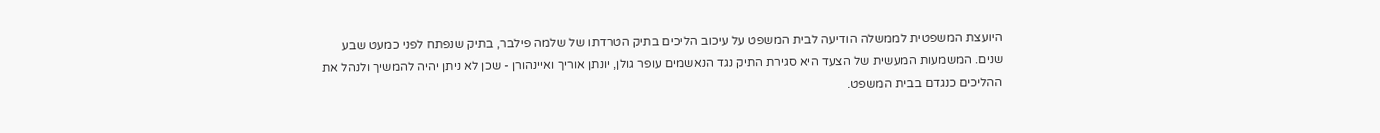היועצת המשפטית לממשלה הודיעה לבית המשפט על עיכוב הליכים בתיק הטרדתו של שלמה פילבר, בתיק שנפתח לפני כמעט שבע שנים. המשמעות המעשית של הצעד היא סגירת התיק נגד הנאשמים עופר גולן, יונתן אוריך ואיינהורן - שכן לא ניתן יהיה להמשיך ולנהל את ההליכים כנגדם בבית המשפט.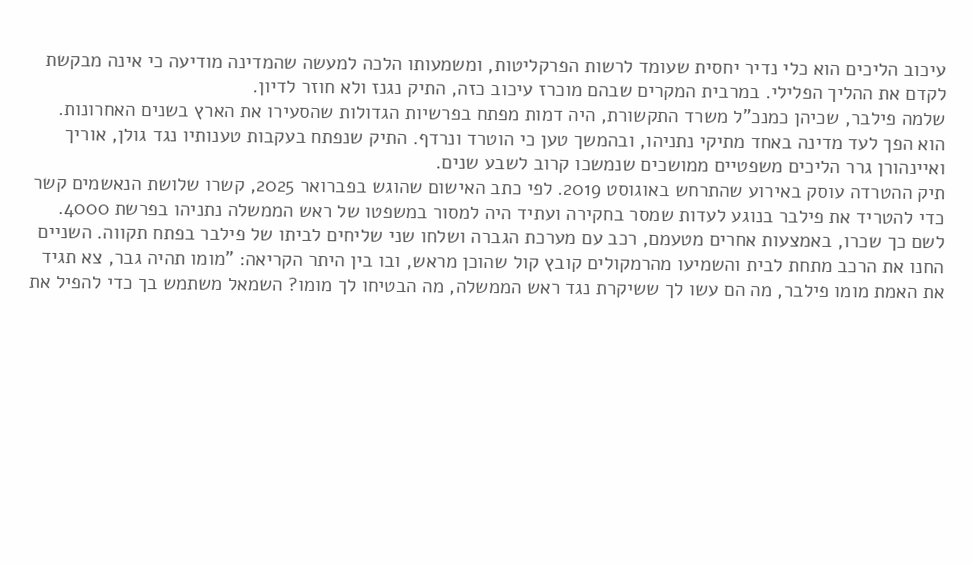עיכוב הליכים הוא כלי נדיר יחסית שעומד לרשות הפרקליטות, ומשמעותו הלכה למעשה שהמדינה מודיעה כי אינה מבקשת לקדם את ההליך הפלילי. במרבית המקרים שבהם מוכרז עיכוב כזה, התיק נגנז ולא חוזר לדיון.
שלמה פילבר, שכיהן כמנכ"ל משרד התקשורת, היה דמות מפתח בפרשיות הגדולות שהסעירו את הארץ בשנים האחרונות. הוא הפך לעד מדינה באחד מתיקי נתניהו, ובהמשך טען כי הוטרד ונרדף. התיק שנפתח בעקבות טענותיו נגד גולן, אוריך ואיינהורן גרר הליכים משפטיים ממושכים שנמשכו קרוב לשבע שנים.
תיק ההטרדה עוסק באירוע שהתרחש באוגוסט 2019. לפי כתב האישום שהוגש בפברואר 2025, קשרו שלושת הנאשמים קשר כדי להטריד את פילבר בנוגע לעדות שמסר בחקירה ועתיד היה למסור במשפטו של ראש הממשלה נתניהו בפרשת 4000. לשם כך שכרו, באמצעות אחרים מטעמם, רכב עם מערכת הגברה ושלחו שני שליחים לביתו של פילבר בפתח תקווה. השניים החנו את הרכב מתחת לבית והשמיעו מהרמקולים קובץ קול שהוכן מראש, ובו בין היתר הקריאה: "מומו תהיה גבר, צא תגיד את האמת מומו פילבר, מה הם עשו לך ששיקרת נגד ראש הממשלה, מה הבטיחו לך מומו? השמאל משתמש בך כדי להפיל את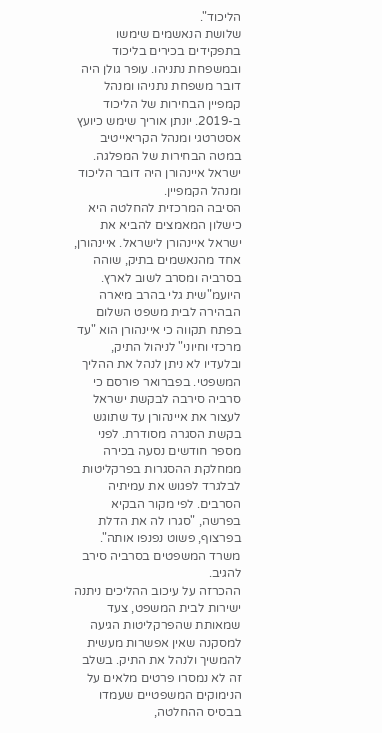הליכוד".
שלושת הנאשמים שימשו בתפקידים בכירים בליכוד ובמשפחת נתניהו. עופר גולן היה דובר משפחת נתניהו ומנהל קמפיין הבחירות של הליכוד ב-2019. יונתן אוריך שימש כיועץ אסטרטגי ומנהל הקריאייטיב במטה הבחירות של המפלגה. ישראל איינהורן היה דובר הליכוד ומנהל הקמפיין.
הסיבה המרכזית להחלטה היא כישלון המאמצים להביא את ישראל איינהורן לישראל. איינהורן, אחד מהנאשמים בתיק, שוהה בסרביה ומסרב לשוב לארץ. היועמ"שית גלי בהרב מיארה הבהירה לבית משפט השלום בפתח תקווה כי איינהורן הוא "עד מרכזי וחיוני" לניהול התיק, ובלעדיו לא ניתן לנהל את ההליך המשפטי. בפברואר פורסם כי סרביה סירבה לבקשת ישראל לעצור את איינהורן עד שתוגש בקשת הסגרה מסודרת. לפני מספר חודשים נסעה בכירה ממחלקת ההסגרות בפרקליטות לבלגרד לפגוש את עמיתיה הסרבים. לפי מקור הבקיא בפרשה, "סגרו לה את הדלת בפרצוף, פשוט נפנפו אותה". משרד המשפטים בסרביה סירב להגיב.
ההכרזה על עיכוב ההליכים ניתנה ישירות לבית המשפט, צעד שמאותת שהפרקליטות הגיעה למסקנה שאין אפשרות מעשית להמשיך ולנהל את התיק. בשלב זה לא נמסרו פרטים מלאים על הנימוקים המשפטיים שעמדו בבסיס ההחלטה,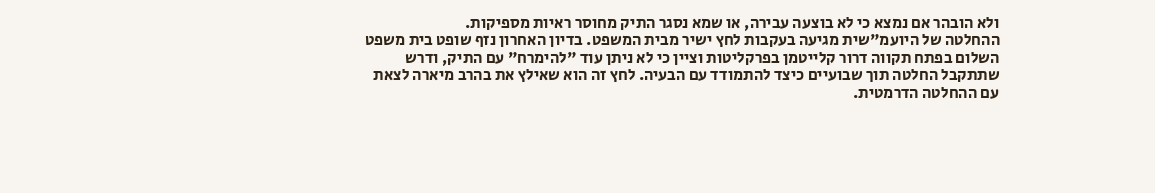ולא הובהר אם נמצא כי לא בוצעה עבירה, או שמא נסגר התיק מחוסר ראיות מספיקות.
ההחלטה של היועמ"שית מגיעה בעקבות לחץ ישיר מבית המשפט. בדיון האחרון נזף שופט בית משפט השלום בפתח תקווה דרור קלייטמן בפרקליטות וציין כי לא ניתן עוד "להימרח" עם התיק, ודרש שתתקבל החלטה תוך שבועיים כיצד להתמודד עם הבעיה. לחץ זה הוא שאילץ את בהרב מיארה לצאת עם ההחלטה הדרמטית.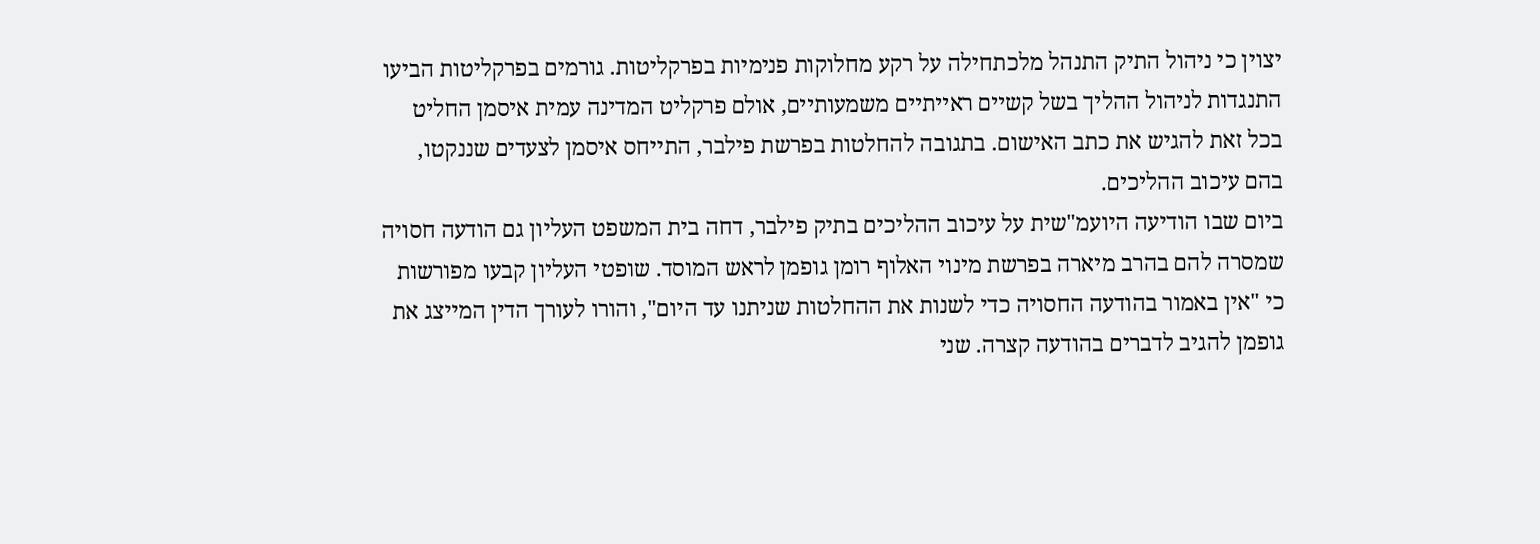יצוין כי ניהול התיק התנהל מלכתחילה על רקע מחלוקות פנימיות בפרקליטות. גורמים בפרקליטות הביעו התנגדות לניהול ההליך בשל קשיים ראייתיים משמעותיים, אולם פרקליט המדינה עמית איסמן החליט בכל זאת להגיש את כתב האישום. בתגובה להחלטות בפרשת פילבר, התייחס איסמן לצעדים שננקטו, בהם עיכוב ההליכים.
ביום שבו הודיעה היועמ"שית על עיכוב ההליכים בתיק פילבר, דחה בית המשפט העליון גם הודעה חסויה שמסרה להם בהרב מיארה בפרשת מינוי האלוף רומן גופמן לראש המוסד. שופטי העליון קבעו מפורשות כי "אין באמור בהודעה החסויה כדי לשנות את ההחלטות שניתנו עד היום", והורו לעורך הדין המייצג את גופמן להגיב לדברים בהודעה קצרה. שני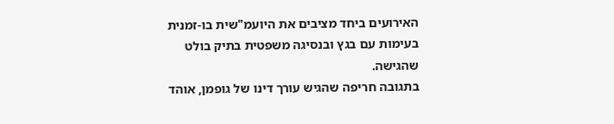האירועים ביחד מציבים את היועמ"שית בו-זמנית בעימות עם בגץ ובנסיגה משפטית בתיק בולט שהגישה.
בתגובה חריפה שהגיש עורך דינו של גופמן, אוהד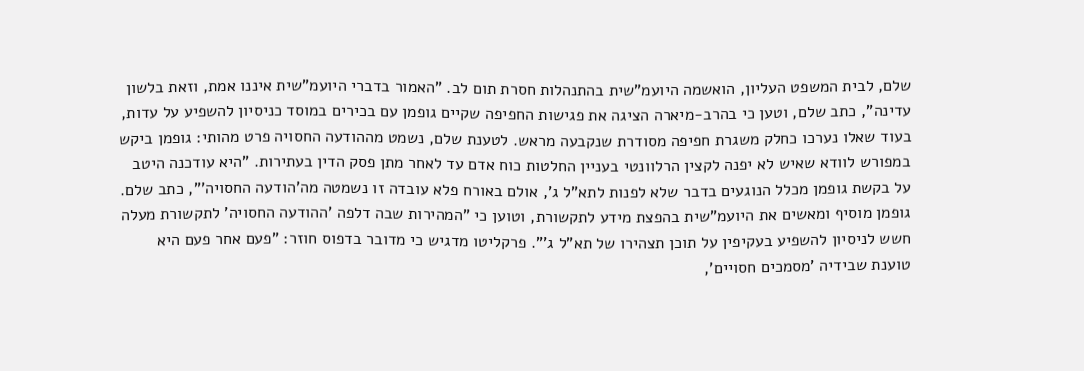שלם, לבית המשפט העליון, הואשמה היועמ"שית בהתנהלות חסרת תום לב. "האמור בדברי היועמ"שית איננו אמת, וזאת בלשון עדינה", כתב שלם, וטען כי בהרב-מיארה הציגה את פגישות החפיפה שקיים גופמן עם בכירים במוסד כניסיון להשפיע על עדות, בעוד שאלו נערכו כחלק משגרת חפיפה מסודרת שנקבעה מראש. לטענת שלם, נשמט מההודעה החסויה פרט מהותי: גופמן ביקש במפורש לוודא שאיש לא יפנה לקצין הרלוונטי בעניין החלטות כוח אדם עד לאחר מתן פסק הדין בעתירות. "היא עודכנה היטב על בקשת גופמן מכלל הנוגעים בדבר שלא לפנות לתא"ל ג', אולם באורח פלא עובדה זו נשמטה מה'הודעה החסויה'", כתב שלם.
גופמן מוסיף ומאשים את היועמ"שית בהפצת מידע לתקשורת, וטוען כי "המהירות שבה דלפה 'ההודעה החסויה' לתקשורת מעלה חשש לניסיון להשפיע בעקיפין על תוכן תצהירו של תא"ל ג'". פרקליטו מדגיש כי מדובר בדפוס חוזר: "פעם אחר פעם היא טוענת שבידיה 'מסמכים חסויים',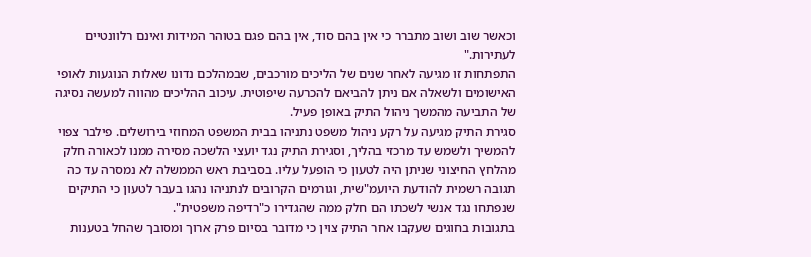וכאשר שוב ושוב מתברר כי אין בהם סוד, אין בהם פגם בטוהר המידות ואינם רלוונטיים לעתירות."
התפתחות זו מגיעה לאחר שנים של הליכים מורכבים, שבמהלכם נדונו שאלות הנוגעות לאופי האישומים ולשאלה אם ניתן להביאם להכרעה שיפוטית. עיכוב ההליכים מהווה למעשה נסיגה של התביעה מהמשך ניהול התיק באופן פעיל.
סגירת התיק מגיעה על רקע ניהול משפט נתניהו בבית המשפט המחוזי בירושלים. פילבר צפוי להמשיך ולשמש עד מרכזי בהליך, וסגירת התיק נגד יועצי הלשכה מסירה ממנו לכאורה חלק מהלחץ החיצוני שניתן היה לטעון כי הופעל עליו. בסביבת ראש הממשלה לא נמסרה עד כה תגובה רשמית להודעת היועמ"שית, וגורמים הקרובים לנתניהו נהגו בעבר לטעון כי התיקים שנפתחו נגד אנשי לשכתו הם חלק ממה שהגדירו כ"רדיפה משפטית".
בתגובות בחוגים שעקבו אחר התיק צוין כי מדובר בסיום פרק ארוך ומסובך שהחל בטענות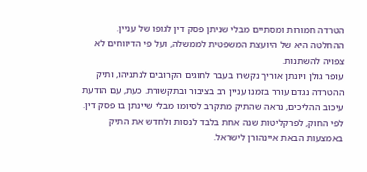הטרדה חמורות ומסתיים מבלי שניתן פסק דין לגופו של עניין. ההחלטה היא של היועצת המשפטית לממשלה, ועל פי הדיווחים לא צפויה להשתנות.
עופר גולן ויונתן אוריך נקשרו בעבר לחוגים הקרובים לנתניהו, ותיק ההטרדה נגדם עורר בזמנו עניין רב בציבור ובתקשורת. כעת, עם הודעת עיכוב ההליכים, נראה שהתיק מתקרב לסיומו מבלי שיינתן בו פסק דין.
לפי החוק, לפרקליטות שנה אחת בלבד לנסות ולחדש את התיק באמצעות הבאת איינהורן לישראל.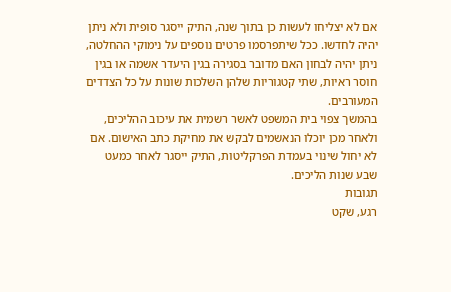אם לא יצליחו לעשות כן בתוך שנה, התיק ייסגר סופית ולא ניתן יהיה לחדשו. ככל שיתפרסמו פרטים נוספים על נימוקי ההחלטה, ניתן יהיה לבחון האם מדובר בסגירה בגין היעדר אשמה או בגין חוסר ראיות, שתי קטגוריות שלהן השלכות שונות על כל הצדדים המעורבים.
בהמשך צפוי בית המשפט לאשר רשמית את עיכוב ההליכים, ולאחר מכן יוכלו הנאשמים לבקש את מחיקת כתב האישום. אם לא יחול שינוי בעמדת הפרקליטות, התיק ייסגר לאחר כמעט שבע שנות הליכים.
תגובות
רגע, שקט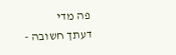פה מדי
דעתך חשובה -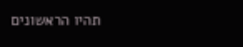תהיו הראשונים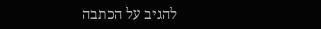להגיב על הכתבה